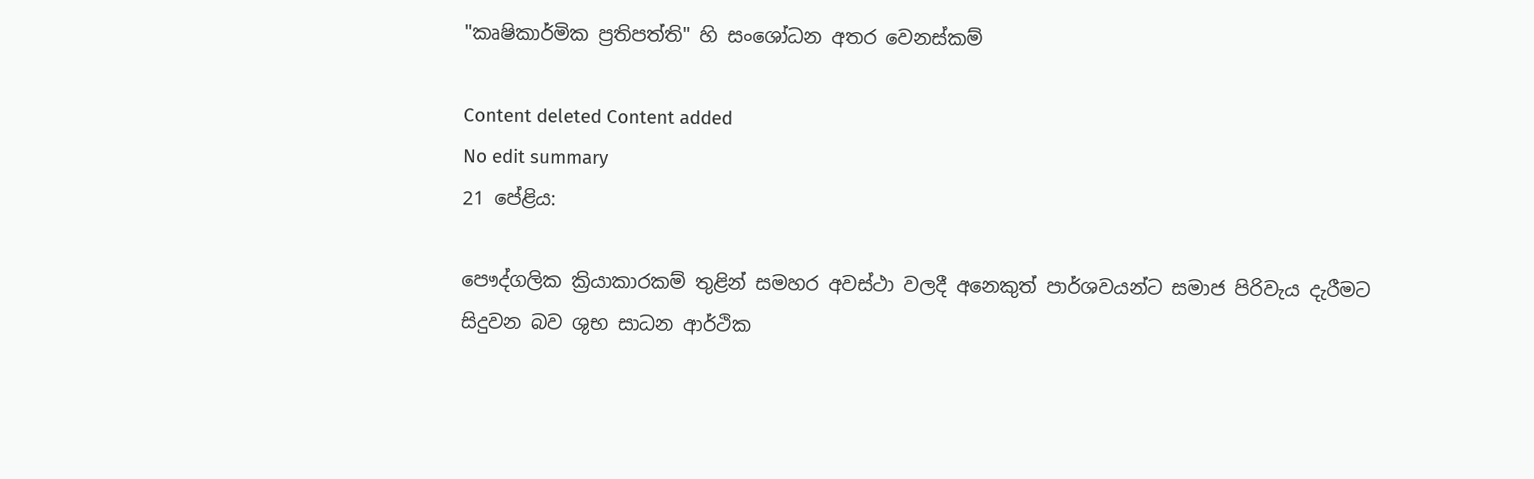"කෘෂිකාර්මික ප්‍රතිපත්ති" හි සංශෝධන අතර වෙනස්කම්

Content deleted Content added
No edit summary
21 පේළිය:

පෞද්ගලික ක්‍රියාකාරකම් තුළින් සමහර අවස්ථා වලදී අනෙකුත් පාර්ශවයන්ට සමාජ පිරිවැය දැරීමට සිදුවන බව ශුභ සාධන ආර්ථික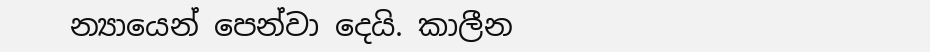න්‍යායෙන් පෙන්වා දෙයි. කාලීන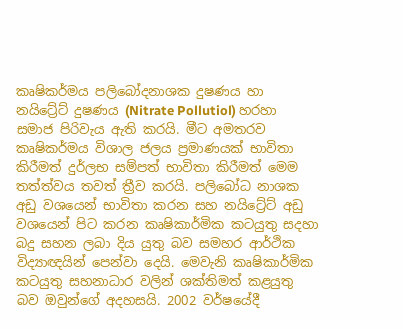කෘෂිකර්මය පලිබෝදනාශක දුෂණය හා නයිට්‍රේට් දුෂණය (Nitrate Pollutiol) හරහා සමාජ පිරිවැය ඇති කරයි. මීට අමතරව කෘෂිකර්මය විශාල ජලය ප්‍රමාණයක් භාවිතා කිරීමත් දුර්ලභ සම්පත් භාවිතා කිරීමත් මෙම තත්ත්වය තවත් ත්‍රීව කරයි. පලිබෝධ නාශක අඩු වශයෙන් භාවිතා කරන සහ නයිට්‍රේට් අඩු වශයෙන් පිට කරන කෘෂිකාර්මික කටයුතු සදහා බදු සහන ලබා දිය යුතු බව සමහර ආර්ථික විද්‍යාඥයින් පෙන්වා දෙයි. මෙවැනි කෘෂිකාර්මික කටයුතු සහනාධාර වලින් ශක්තිමත් කළයුතු බව ඔවුන්ගේ අදහසයි. 2002 වර්ෂයේදී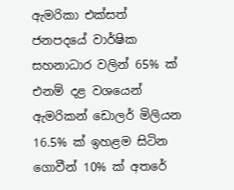ඇමරිකා එක්සත් ජනපදයේ වාර්ෂික සහනාධාර වලින් 65% ක් එනම් දළ වශයෙන් ඇමරිකන් ඩොලර් මිලියන 16.5% ක් ඉහළම සිටින ගොවීන් 10% ක් අතරේ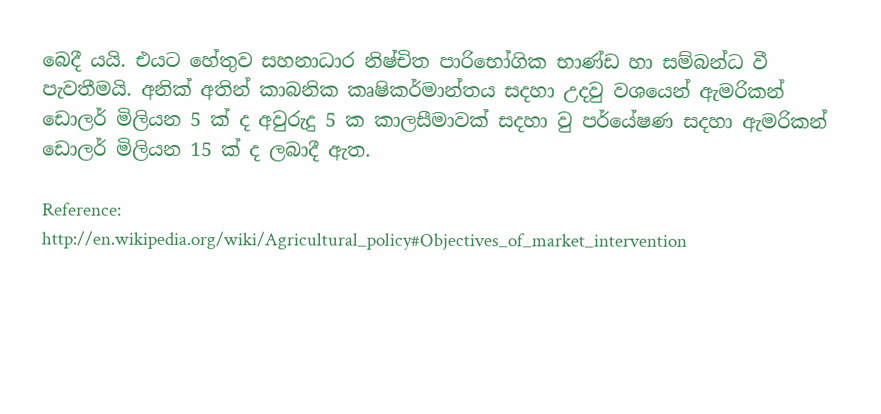බෙදී යයි. එයට හේතුව සහනාධාර නිෂ්චිත පාරිභෝගික භාණ්ඩ හා සම්බන්ධ වී පැවතීමයි. අනික් අතින් කාබනික කෘෂිකර්මාන්තය සදහා උදවු වශයෙන් ඇමරිකන් ඩොලර් මිලියන 5 ක් ද අවුරුදු 5 ක කාලසීමාවක් සදහා වු පර්යේෂණ සදහා ඇමරිකන් ඩොලර් මිලියන 15 ක් ද ලබාදී ඇත.

Reference:
http://en.wikipedia.org/wiki/Agricultural_policy#Objectives_of_market_intervention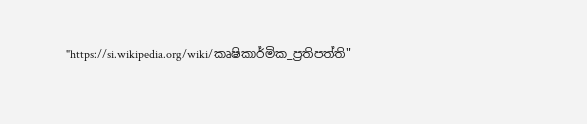"https://si.wikipedia.org/wiki/කෘෂිකාර්මික_ප්‍රතිපත්ති"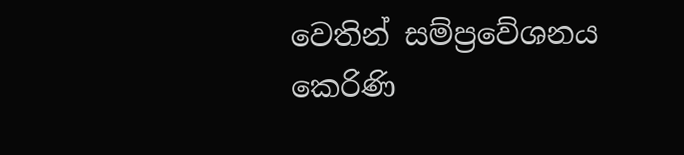වෙතින් සම්ප්‍රවේශනය කෙරිණි